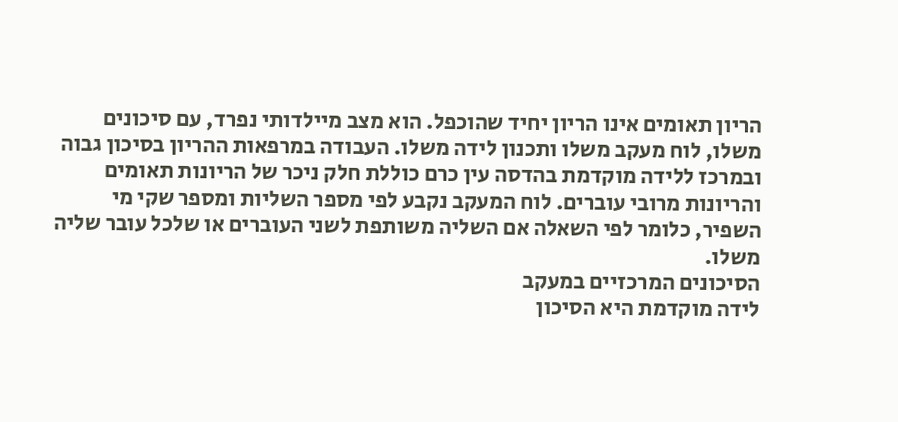הריון תאומים אינו הריון יחיד שהוכפל. הוא מצב מיילדותי נפרד, עם סיכונים משלו, לוח מעקב משלו ותכנון לידה משלו. העבודה במרפאות ההריון בסיכון גבוה ובמרכז ללידה מוקדמת בהדסה עין כרם כוללת חלק ניכר של הריונות תאומים והריונות מרובי עוברים. לוח המעקב נקבע לפי מספר השליות ומספר שקי מי השפיר, כלומר לפי השאלה אם השליה משותפת לשני העוברים או שלכל עובר שליה משלו.
הסיכונים המרכזיים במעקב
לידה מוקדמת היא הסיכון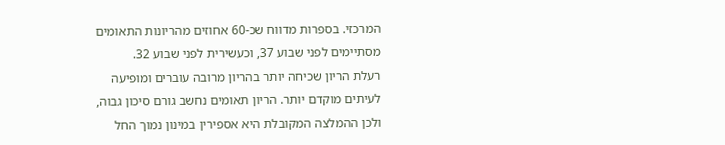המרכזי. בספרות מדווח שכ-60 אחוזים מהריונות התאומים מסתיימים לפני שבוע 37, וכעשירית לפני שבוע 32.
רעלת הריון שכיחה יותר בהריון מרובה עוברים ומופיעה לעיתים מוקדם יותר. הריון תאומים נחשב גורם סיכון גבוה, ולכן ההמלצה המקובלת היא אספירין במינון נמוך החל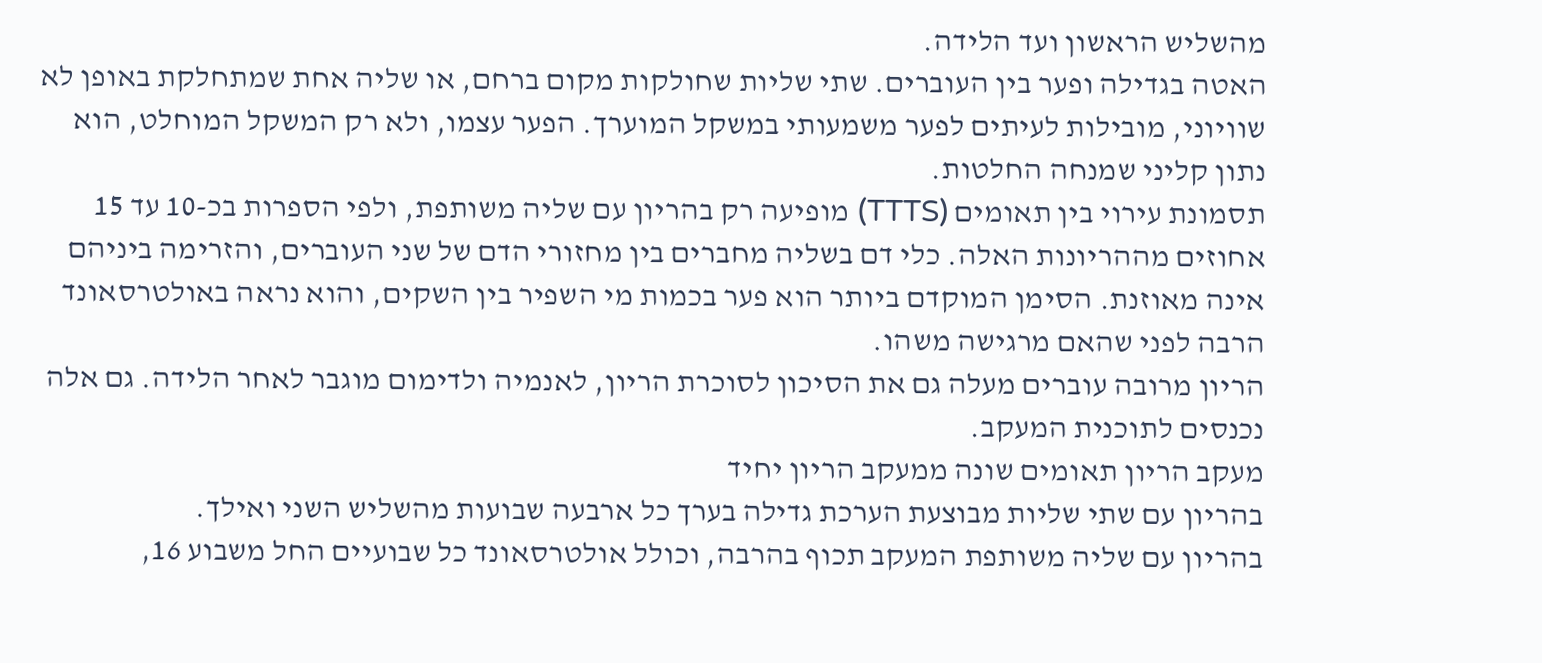מהשליש הראשון ועד הלידה.
האטה בגדילה ופער בין העוברים. שתי שליות שחולקות מקום ברחם, או שליה אחת שמתחלקת באופן לא שוויוני, מובילות לעיתים לפער משמעותי במשקל המוערך. הפער עצמו, ולא רק המשקל המוחלט, הוא נתון קליני שמנחה החלטות.
תסמונת עירוי בין תאומים (TTTS) מופיעה רק בהריון עם שליה משותפת, ולפי הספרות בכ-10 עד 15 אחוזים מההריונות האלה. כלי דם בשליה מחברים בין מחזורי הדם של שני העוברים, והזרימה ביניהם אינה מאוזנת. הסימן המוקדם ביותר הוא פער בכמות מי השפיר בין השקים, והוא נראה באולטרסאונד הרבה לפני שהאם מרגישה משהו.
הריון מרובה עוברים מעלה גם את הסיכון לסוכרת הריון, לאנמיה ולדימום מוגבר לאחר הלידה. גם אלה נכנסים לתוכנית המעקב.
מעקב הריון תאומים שונה ממעקב הריון יחיד
בהריון עם שתי שליות מבוצעת הערכת גדילה בערך כל ארבעה שבועות מהשליש השני ואילך.
בהריון עם שליה משותפת המעקב תכוף בהרבה, וכולל אולטרסאונד כל שבועיים החל משבוע 16,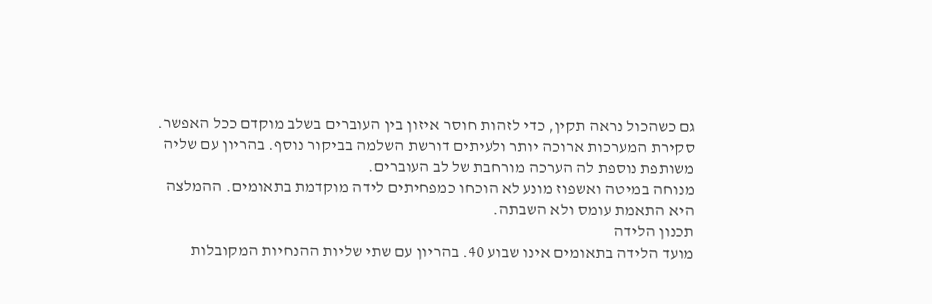גם כשהכול נראה תקין, כדי לזהות חוסר איזון בין העוברים בשלב מוקדם ככל האפשר.
סקירת המערכות ארוכה יותר ולעיתים דורשת השלמה בביקור נוסף. בהריון עם שליה משותפת נוספת לה הערכה מורחבת של לב העוברים.
מנוחה במיטה ואשפוז מונע לא הוכחו כמפחיתים לידה מוקדמת בתאומים. ההמלצה היא התאמת עומס ולא השבתה.
תכנון הלידה
מועד הלידה בתאומים אינו שבוע 40. בהריון עם שתי שליות ההנחיות המקובלות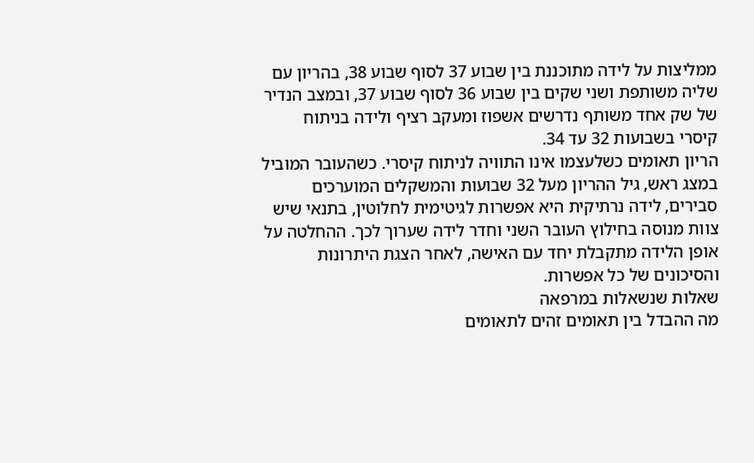ממליצות על לידה מתוכננת בין שבוע 37 לסוף שבוע 38, בהריון עם שליה משותפת ושני שקים בין שבוע 36 לסוף שבוע 37, ובמצב הנדיר של שק אחד משותף נדרשים אשפוז ומעקב רציף ולידה בניתוח קיסרי בשבועות 32 עד 34.
הריון תאומים כשלעצמו אינו התוויה לניתוח קיסרי. כשהעובר המוביל במצג ראש, גיל ההריון מעל 32 שבועות והמשקלים המוערכים סבירים, לידה נרתיקית היא אפשרות לגיטימית לחלוטין, בתנאי שיש צוות מנוסה בחילוץ העובר השני וחדר לידה שערוך לכך. ההחלטה על אופן הלידה מתקבלת יחד עם האישה, לאחר הצגת היתרונות והסיכונים של כל אפשרות.
שאלות שנשאלות במרפאה
מה ההבדל בין תאומים זהים לתאומים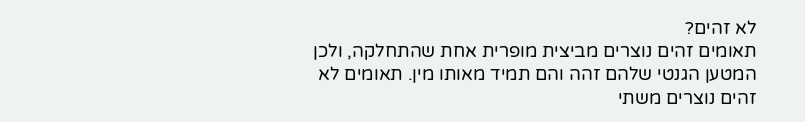לא זהים?
תאומים זהים נוצרים מביצית מופרית אחת שהתחלקה, ולכן המטען הגנטי שלהם זהה והם תמיד מאותו מין. תאומים לא זהים נוצרים משתי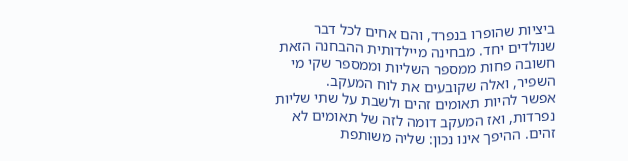ביציות שהופרו בנפרד, והם אחים לכל דבר שנולדים יחד. מבחינה מיילדותית ההבחנה הזאת חשובה פחות ממספר השליות וממספר שקי מי השפיר, ואלה שקובעים את לוח המעקב.
אפשר להיות תאומים זהים ולשבת על שתי שליות נפרדות, ואז המעקב דומה לזה של תאומים לא זהים. ההיפך אינו נכון: שליה משותפת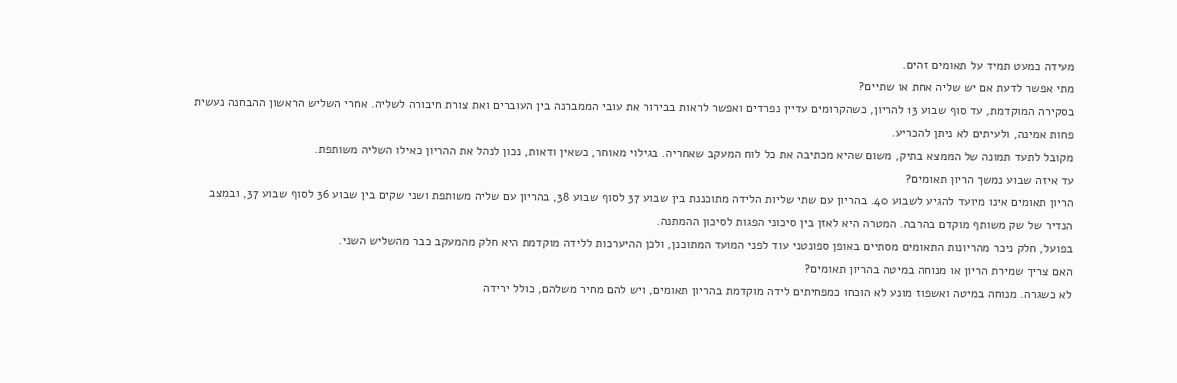מעידה כמעט תמיד על תאומים זהים.
מתי אפשר לדעת אם יש שליה אחת או שתיים?
בסקירה המוקדמת, עד סוף שבוע 13 להריון, כשהקרומים עדיין נפרדים ואפשר לראות בבירור את עובי הממברנה בין העוברים ואת צורת חיבורה לשליה. אחרי השליש הראשון ההבחנה נעשית פחות אמינה, ולעיתים לא ניתן להכריע.
מקובל לתעד תמונה של הממצא בתיק, משום שהיא מכתיבה את כל לוח המעקב שאחריה. בגילוי מאוחר, כשאין ודאות, נכון לנהל את ההריון כאילו השליה משותפת.
עד איזה שבוע נמשך הריון תאומים?
הריון תאומים אינו מיועד להגיע לשבוע 40. בהריון עם שתי שליות הלידה מתוכננת בין שבוע 37 לסוף שבוע 38, בהריון עם שליה משותפת ושני שקים בין שבוע 36 לסוף שבוע 37, ובמצב הנדיר של שק משותף מוקדם בהרבה. המטרה היא לאזן בין סיכוני הפגות לסיכון ההמתנה.
בפועל, חלק ניכר מהריונות התאומים מסתיים באופן ספונטני עוד לפני המועד המתוכנן, ולכן ההיערכות ללידה מוקדמת היא חלק מהמעקב כבר מהשליש השני.
האם צריך שמירת הריון או מנוחה במיטה בהריון תאומים?
לא כשגרה. מנוחה במיטה ואשפוז מונע לא הוכחו כמפחיתים לידה מוקדמת בהריון תאומים, ויש להם מחיר משלהם, כולל ירידה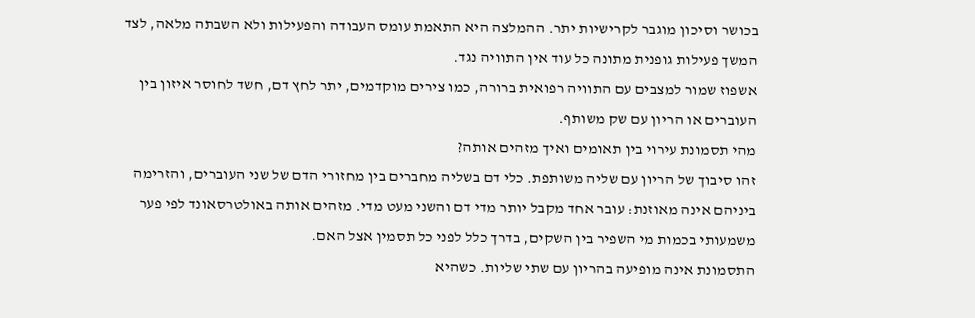בכושר וסיכון מוגבר לקרישיות יתר. ההמלצה היא התאמת עומס העבודה והפעילות ולא השבתה מלאה, לצד המשך פעילות גופנית מתונה כל עוד אין התוויה נגד.
אשפוז שמור למצבים עם התוויה רפואית ברורה, כמו צירים מוקדמים, יתר לחץ דם, חשד לחוסר איזון בין העוברים או הריון עם שק משותף.
מהי תסמונת עירוי בין תאומים ואיך מזהים אותה?
זהו סיבוך של הריון עם שליה משותפת. כלי דם בשליה מחברים בין מחזורי הדם של שני העוברים, והזרימה ביניהם אינה מאוזנת: עובר אחד מקבל יותר מדי דם והשני מעט מדי. מזהים אותה באולטרסאונד לפי פער משמעותי בכמות מי השפיר בין השקים, בדרך כלל לפני כל תסמין אצל האם.
התסמונת אינה מופיעה בהריון עם שתי שליות. כשהיא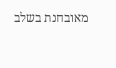מאובחנת בשלב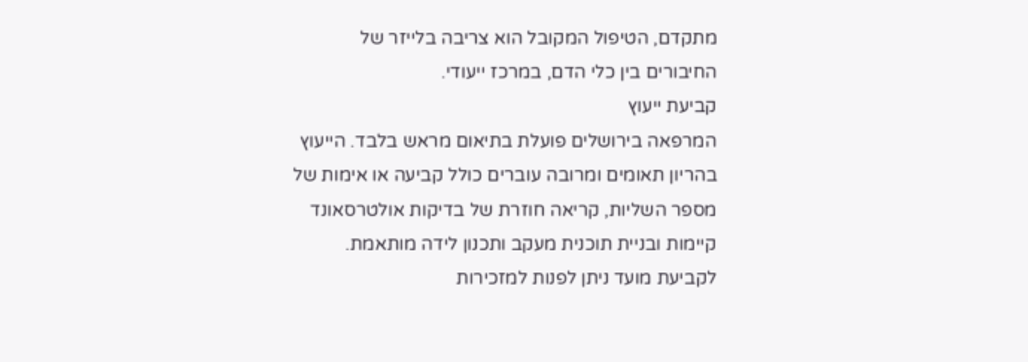מתקדם, הטיפול המקובל הוא צריבה בלייזר של החיבורים בין כלי הדם, במרכז ייעודי.
קביעת ייעוץ
המרפאה בירושלים פועלת בתיאום מראש בלבד. הייעוץ בהריון תאומים ומרובה עוברים כולל קביעה או אימות של מספר השליות, קריאה חוזרת של בדיקות אולטרסאונד קיימות ובניית תוכנית מעקב ותכנון לידה מותאמת. לקביעת מועד ניתן לפנות למזכירות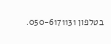בטלפון 050-6171131.